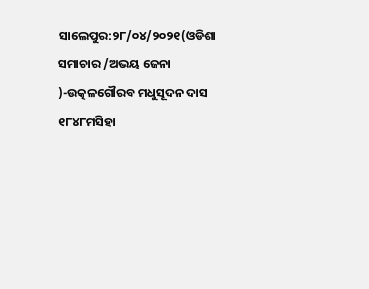ସାଲେପୁର:୨୮/୦୪/୨୦୨୧(ଓଡିଶା ସମାଚାର /ଅଭୟ ଜେନା )-ଉତ୍କଳଗୌରବ ମଧୁସୂଦନ ଦାସ ୧୮୪୮ମସିହା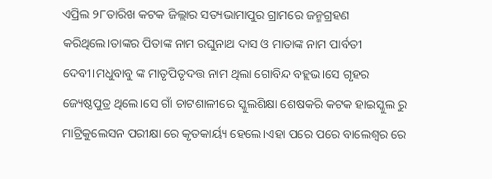ଏପ୍ରିଲ ୨୮ତାରିଖ କଟକ ଜିଲ୍ଲାର ସତ୍ୟଭାମାପୁର ଗ୍ରାମରେ ଜନ୍ମଗ୍ରହଣ କରିଥିଲେ।ତାଙ୍କର ପିତାଙ୍କ ନାମ ରଘୁନାଥ ଦାସ ଓ ମାତାଙ୍କ ନାମ ପାର୍ବତୀ ଦେବୀ।ମଧୁବାବୁ ଙ୍କ ମାତୃପିତୃଦତ୍ତ ନାମ ଥିଲା ଗୋବିନ୍ଦ ବହ୍ଲଭ।ସେ ଗୃହର ଜ୍ୟେଷ୍ଠପୁତ୍ର ଥିଲେ।ସେ ଗାଁ ଚାଟଶାଳୀରେ ସ୍କୁଲଶିକ୍ଷା ଶେଷକରି କଟକ ହାଇସ୍କୁଲ ରୁ ମାଟ୍ରିକୁଲେସନ ପରୀକ୍ଷା ରେ କୃତକାର୍ୟ୍ୟ ହେଲେ।ଏହା ପରେ ପରେ ବାଲେଶ୍ଵର ରେ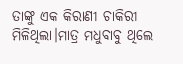ତାଙ୍କୁ ଏକ କିରାଣୀ ଚାକିରୀ ମିଳିଥିଲା।ମାତ୍ର ମଧୁବାବୁ ଥିଲେ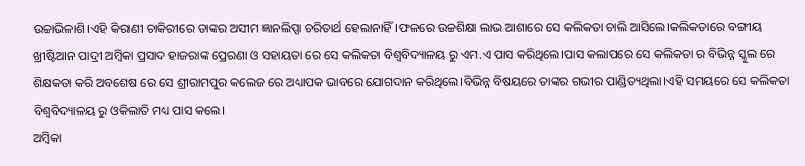ଉଚ୍ଚାଭିଳାଶି।ଏହି କିରାଣୀ ଚାକିରୀରେ ତାଙ୍କର ଅସୀମ ଜ୍ଞାନଲିପ୍ସା ଚରିତାର୍ଥ ହେଲାନାହିଁ।ଫଳରେ ଉଚ୍ଚଶିକ୍ଷା ଲାଭ ଆଶାରେ ସେ କଲିକତା ଚାଲି ଆସିଲେ।କଲିକତାରେ ବଙ୍ଗୀୟ ଖ୍ରୀଷ୍ଟିଆନ ପାଦ୍ରୀ ଅମ୍ବିକା ପ୍ରସାଦ ହାଜରାଙ୍କ ପ୍ରେରଣା ଓ ସହାୟତା ରେ ସେ କଲିକତା ବିଶ୍ୱବିଦ୍ୟାଳୟ ରୁ ଏମ.ଏ ପାସ କରିଥିଲେ।ପାସ କଲାପରେ ସେ କଲିକତା ର ବିଭିନ୍ନ ସ୍କୁଲ ରେ ଶିକ୍ଷକତା କରି ଅବଶେଷ ରେ ସେ ଶ୍ରୀରାମପୁର କଲେଜ ରେ ଅଧ୍ୟାପକ ଭାବରେ ଯୋଗଦାନ କରିଥିଲେ।ବିଭିନ୍ନ ବିଷୟରେ ତାଙ୍କର ଗଭୀର ପାଣ୍ଡିତ୍ୟଥିଲା।ଏହି ସମୟରେ ସେ କଲିକତା ବିଶ୍ୱବିଦ୍ୟାଳୟ ରୁ ଓକିଲାତି ମଧ୍ୟ ପାସ କଲେ।
ଅମ୍ବିକା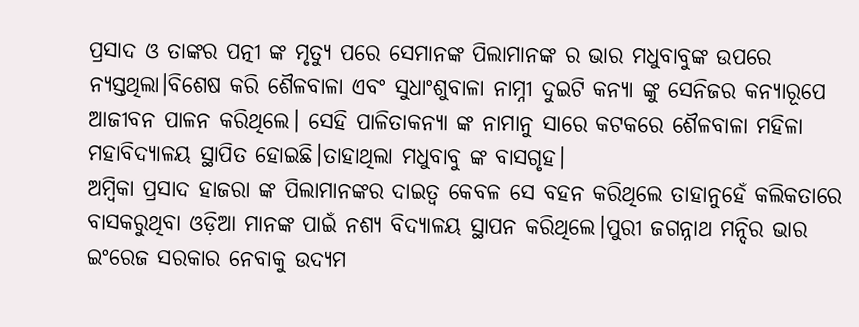ପ୍ରସାଦ ଓ ତାଙ୍କର ପତ୍ନୀ ଙ୍କ ମୃତ୍ୟୁ ପରେ ସେମାନଙ୍କ ପିଲାମାନଙ୍କ ର ଭାର ମଧୁବାବୁଙ୍କ ଉପରେ ନ୍ୟସ୍ତଥିଲା।ବିଶେଷ କରି ଶୈଳବାଳା ଏବଂ ସୁଧାଂଶୁବାଳା ନାମ୍ନୀ ଦୁଇଟି କନ୍ୟା ଙ୍କୁ ସେନିଜର କନ୍ୟାରୂପେ ଆଜୀବନ ପାଳନ କରିଥିଲେ। ସେହି ପାଳିତାକନ୍ୟା ଙ୍କ ନାମାନୁ ସାରେ କଟକରେ ଶୈଳବାଳା ମହିଳା ମହାବିଦ୍ୟାଳୟ ସ୍ଥାପିତ ହୋଇଛି।ତାହାଥିଲା ମଧୁବାବୁ ଙ୍କ ବାସଗୃହ।
ଅମ୍ବିକା ପ୍ରସାଦ ହାଜରା ଙ୍କ ପିଲାମାନଙ୍କର ଦାଇତ୍ୱ କେବଳ ସେ ବହନ କରିଥିଲେ ତାହାନୁହେଁ କଲିକତାରେ ବାସକରୁଥିବା ଓଡ଼ିଆ ମାନଙ୍କ ପାଇଁ ନଶ୍ୟ ବିଦ୍ୟାଳୟ ସ୍ଥାପନ କରିଥିଲେ।ପୁରୀ ଜଗନ୍ନାଥ ମନ୍ଦିର ଭାର ଇଂରେଜ ସରକାର ନେବାକୁ ଉଦ୍ୟମ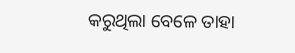କରୁଥିଲା ବେଳେ ତାହା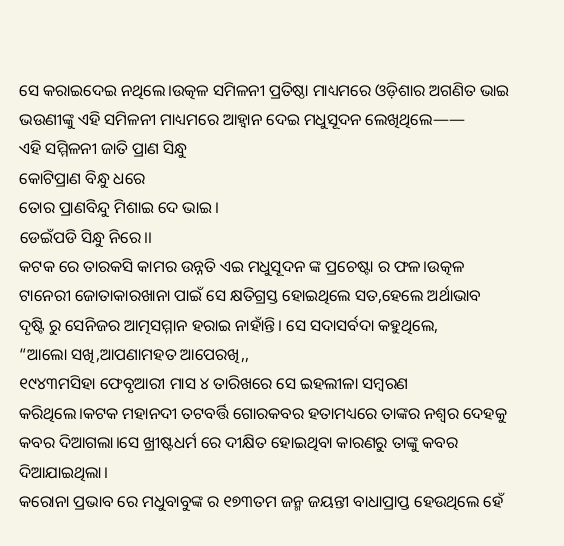ସେ କରାଇଦେଇ ନଥିଲେ।ଉତ୍କଳ ସମିଳନୀ ପ୍ରତିଷ୍ଠା ମାଧ୍ୟମରେ ଓଡ଼ିଶାର ଅଗଣିତ ଭାଇ ଭଉଣୀଙ୍କୁ ଏହି ସମିଳନୀ ମାଧ୍ୟମରେ ଆହ୍ୱାନ ଦେଇ ମଧୁସୂଦନ ଲେଖିଥିଲେ——
ଏହି ସମ୍ମିଳନୀ ଜାତି ପ୍ରାଣ ସିନ୍ଧୁ
କୋଟିପ୍ରାଣ ବିନ୍ଧୁ ଧରେ
ତୋର ପ୍ରାଣବିନ୍ଦୁ ମିଶାଇ ଦେ ଭାଇ।
ଡେଇଁପଡି ସିନ୍ଧୁ ନିରେ।।
କଟକ ରେ ତାରକସି କାମର ଉନ୍ନତି ଏଇ ମଧୁସୂଦନ ଙ୍କ ପ୍ରଚେଷ୍ଟା ର ଫଳ।ଉତ୍କଳ ଟାନେରୀ ଜୋତାକାରଖାନା ପାଇଁ ସେ କ୍ଷତିଗ୍ରସ୍ତ ହୋଇଥିଲେ ସତ,ହେଲେ ଅର୍ଥାଭାବ ଦୃଷ୍ଟି ରୁ ସେନିଜର ଆତ୍ମସମ୍ମାନ ହରାଇ ନାହାଁନ୍ତି। ସେ ସଦାସର୍ବଦା କହୁଥିଲେ,
“ଆଲୋ ସଖି,ଆପଣାମହତ ଆପେରଖି,,
୧୯୪୩ମସିହା ଫେବୃଆରୀ ମାସ ୪ ତାରିଖରେ ସେ ଇହଲୀଳା ସମ୍ବରଣ କରିଥିଲେ।କଟକ ମହାନଦୀ ତଟବର୍ତ୍ତି ଗୋରକବର ହତାମଧ୍ୟରେ ତାଙ୍କର ନଶ୍ୱର ଦେହକୁ କବର ଦିଆଗଲା।ସେ ଖ୍ରୀଷ୍ଟଧର୍ମ ରେ ଦୀକ୍ଷିତ ହୋଇଥିବା କାରଣରୁ ତାଙ୍କୁ କବର ଦିଆଯାଇଥିଲା।
କରୋନା ପ୍ରଭାବ ରେ ମଧୁବାବୁଙ୍କ ର ୧୭୩ତମ ଜନ୍ମ ଜୟନ୍ତୀ ବାଧାପ୍ରାପ୍ତ ହେଉଥିଲେ ହେଁ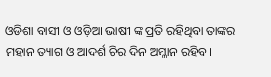ଓଡିଶା ବାସୀ ଓ ଓଡ଼ିଆ ଭାଷୀ ଙ୍କ ପ୍ରତି ରହିଥିବା ତାଙ୍କର ମହାନ ତ୍ୟାଗ ଓ ଆଦର୍ଶ ଚିର ଦିନ ଅମ୍ଳାନ ରହିବ।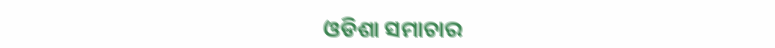ଓଡିଶା ସମାଚାର